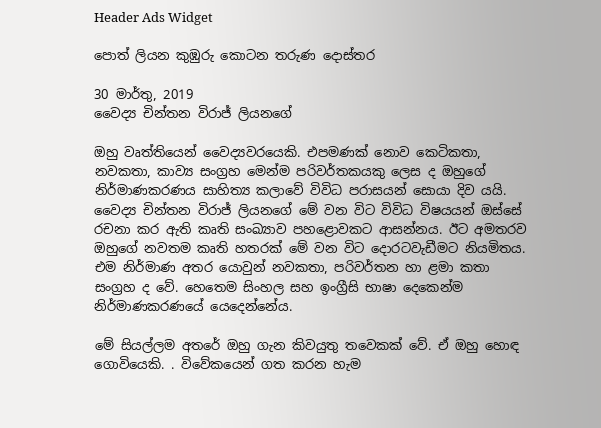Header Ads Widget

පොත් ලියන කුඹුරු කොටන තරුණ දොස්තර

30 මාර්තු, 2019
වෛද්‍ය චින්තන විරාජ් ලියනගේ

ඔහු වෘත්තියෙන් වෛද්‍යවරයෙකි. එපමණක් නොව කෙටිකතා, නවකතා, කාව්‍ය සංග්‍රහ මෙන්ම පරිවර්තකයකු ලෙස ද ඔහුගේ නිර්මාණකරණය සාහිත්‍ය කලාවේ විවිධ පරාසයන් සොයා දිව යයි. වෛද්‍ය චින්තන විරාජ් ලියනගේ මේ වන විට විවිධ විෂයයන් ඔස්සේ රචනා කර ඇති කෘති සංඛ්‍යාව පහළොවකට ආසන්නය. ඊට අමතරව ඔහුගේ නවතම කෘති හතරක් මේ වන විට දොරටවැඩීමට නියමිතය. එම නිර්මාණ අතර යොවුන් නවකතා, පරිවර්තන හා ළමා කතා සංග්‍රහ ද වේ. හෙතෙම සිංහල සහ ඉංග්‍රීසි භාෂා දෙකෙන්ම නිර්මාණකරණයේ යෙදෙන්නේය.

මේ සියල්ලම අතරේ ඔහු ගැන කිවයුතු තවෙකක් වේ. ඒ ඔහු හොඳ ගොවියෙකි. . විවේකයෙන් ගත කරන හැම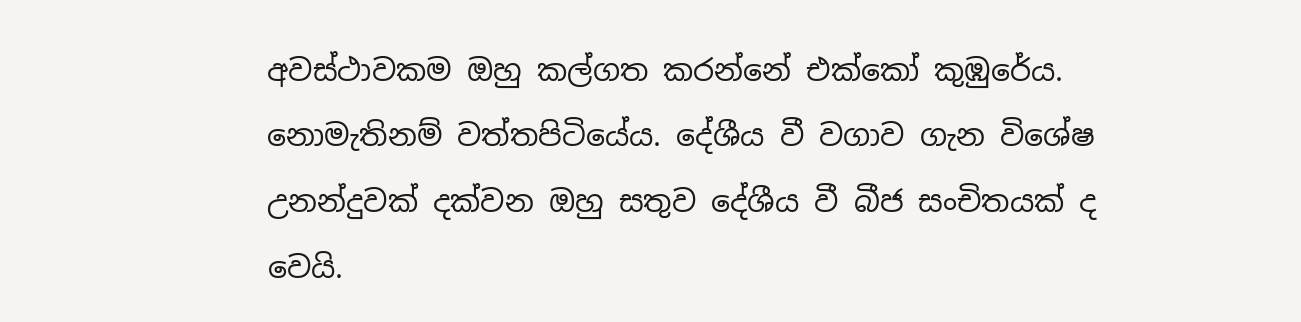අවස්ථාවකම ඔහු කල්ගත කරන්නේ එක්කෝ කුඹුරේය. නොමැතිනම් වත්තපිටියේය. දේශීය වී වගාව ගැන විශේෂ උනන්දුවක් දක්වන ඔහු සතුව දේශීය වී බීජ සංචිතයක් ද වෙයි.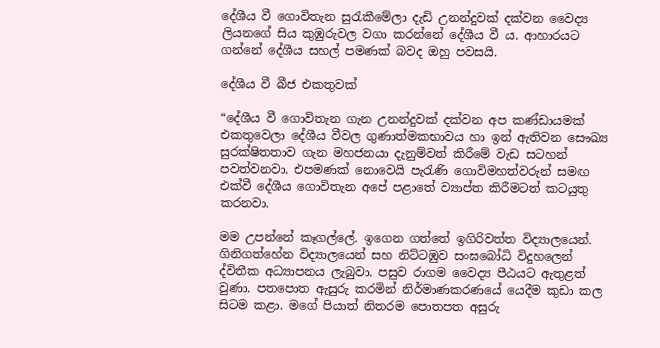දේශීය වී ගොවිතැන සුරැකීමේලා දැඩි උනන්දුවක් දක්වන වෛද්‍ය ලියනගේ සිය කුඹුරුවල වගා කරන්නේ දේශීය වී ය. ආහාරයට ගන්නේ දේශීය සහල් පමණක් බවද ඔහු පවසයි.

දේශීය වී බීජ එකතුවක්

“දේශීය වී ගොවිතැන ගැන උනන්දුවක් දක්වන අප කණ්ඩායමක් එකතුවෙලා දේශීය වීවල ගුණාත්මකභාවය හා ඉන් ඇතිවන සෞඛ්‍ය සුරක්ෂිතතාව ගැන මහජනයා දැනුම්වත් කිරීමේ වැඩ සටහන් පවත්වනවා. එපමණක් නොවෙයි පැරැණි ගොවිමහත්වරුන් සමඟ එක්වී දේශීය ගොවිතැන අපේ පළාතේ ව්‍යාප්ත කිරීමටත් කටයුතු කරනවා.

මම උපන්නේ කෑගල්ලේ. ඉගෙන ගත්තේ ඉගිරිවත්ත විද්‍යාලයෙන්. ගිනිගත්හේන විද්‍යාලයෙන් සහ නිට්ටඹුව සංඝබෝධි විදුහලෙන් ද්විතීක අධ්‍යාපනය ලැබුවා. පසුව ‍රාගම වෛද්‍ය පීඨයට ඇතුළත් වුණා. පතපොත ඇසුරු කරමින් නිර්මාණකරණයේ යෙදීම කුඩා කල සිටම කළා. මගේ පියාත් නිතරම පොතපත අසුරු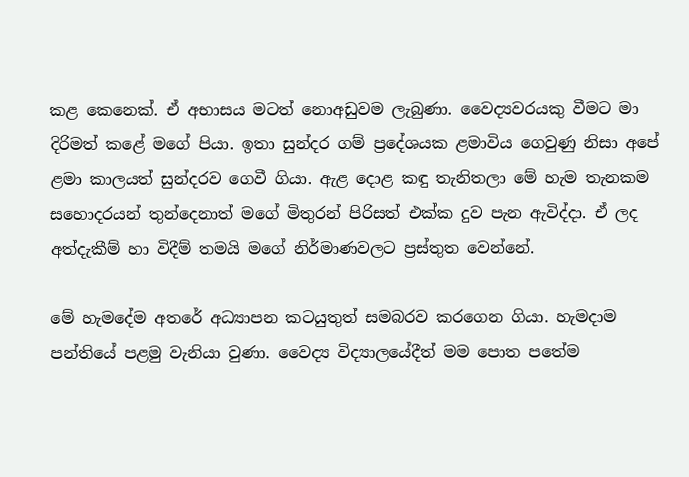කළ කෙනෙක්. ඒ අභාසය මටත් නොඅඩුවම ලැබුණා. වෛද්‍යවරයකු වීමට මා දිරිමත් කළේ මගේ පියා. ඉතා සුන්දර ගම් ප්‍රදේශයක ළමාවිය ගෙවුණු නිසා අපේ ළමා කාලයත් සුන්දරව ගෙවී ගියා. ඇළ දොළ කඳු තැනිතලා මේ හැම තැනකම සහොදරයන් තුන්දෙනාත් මගේ මිතුරන් පිරිසත් එක්ක දුව පැන ඇවිද්දා. ඒ ලද අත්දැකීම් හා විදීම් තමයි මගේ නිර්මාණවලට ප්‍රස්තුත වෙන්නේ.

මේ හැමදේම අතරේ අධ්‍යාපන කටයුතුත් සමබරව කරගෙන ගියා. හැමදාම පන්තියේ පළමු වැනියා වුණා. වෛද්‍ය විද්‍යාලයේදීත් මම පොත පතේම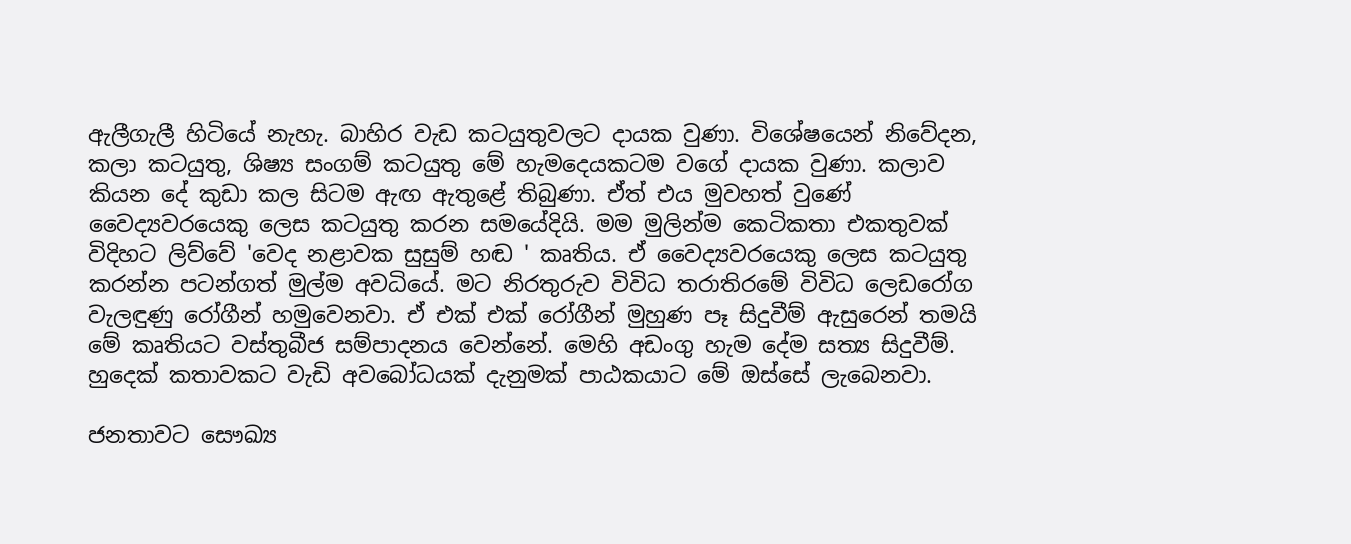ඇලීගැලී හිටියේ නැහැ. බාහිර වැඩ කටයුතුවලට දායක වුණා. විශේෂයෙන් නිවේදන, කලා කටයුතු, ශිෂ්‍ය සංගම් කටයුතු මේ හැමදෙයකටම වගේ දායක වුණා. කලාව කියන දේ කුඩා කල සිටම ඇඟ ඇතුළේ තිබුණා. ඒත් එය මුවහත් වුණේ වෛද්‍යවරයෙකු ලෙස කටයුතු කරන සමයේදියි. මම මුලින්ම කෙටිකතා එකතුවක් විදිහට ලිව්වේ 'වෙද නළාවක සුසුම් හඬ ' කෘතිය. ඒ වෛද්‍යවරයෙකු ලෙස කටයුතු කරන්න පටන්ගත් මුල්ම අවධියේ. මට නිරතුරුව විවිධ තරාතිරමේ විවිධ ලෙඩරෝග වැලඳුණු රෝගීන් හමුවෙනවා. ඒ එක් එක් රෝගීන් මුහුණ පෑ සිදුවීම් ඇසුරෙන් තමයි මේ කෘතියට වස්තුබීජ සම්පාදනය වෙන්නේ. මෙහි අඩංගු හැම දේම සත්‍ය සිදුවීම්. හුදෙක් කතාවකට වැඩි අවබෝධයක් දැනුමක් පාඨකයාට මේ ඔස්සේ ලැබෙනවා.

ජනතාවට සෞඛ්‍ය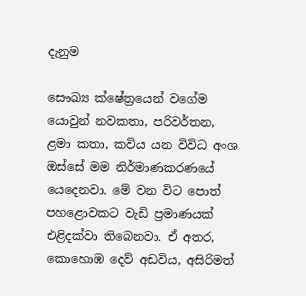දැනුම

සෞඛ්‍ය ක්ෂේත්‍රයෙන් වගේම යොවුන් නවකතා, පරිවර්තන, ළමා කතා, කවිය යන විවිධ අංශ ඔස්සේ මම නිර්මාණකරණයේ යෙදෙනවා. මේ වන විට පොත් පහළොවකට වැඩි ප්‍රමාණයක් එළිදක්වා තිබෙනවා. ඒ අතර, කොහොඹ දෙව් අ‍ඩවිය, අසිරිමත්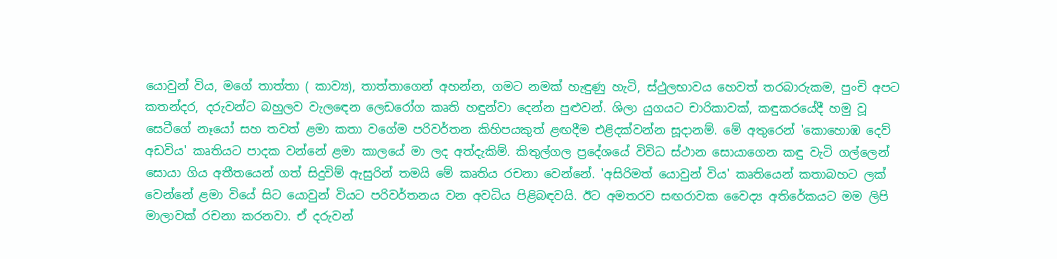යොවුන් විය, මගේ තාත්තා ( කාව්‍ය), තාත්තාගෙන් අහන්න, ගමට නමක් හැඳුණු හැටි, ස්ථුලභාවය හෙවත් තරබාරුකම, පුංචි අපට කතන්දර, දරුවන්ට බහුලව වැලඳෙන ලෙඩරෝග කෘති හඳුන්වා දෙන්න පුළුවන්. ශිලා යුගයට චාරිකාවක්, කඳුකරයේදී හමු වූ සෙටීගේ නෑයෝ සහ තවත් ළමා කතා වගේම පරිවර්තන කිහිපයකුත් ළඟදීම එළිදක්වන්න සූදානම්. මේ අතුරෙන් 'කොහොඹ දෙව් අ‍ඩවිය' කෘතියට පාදක වන්නේ ළමා කාලයේ මා ලද අත්දැකිම්. කිතුල්ගල ප්‍රදේශයේ විවිධ ස්ථාන සොයාගෙන කඳු වැටි ගල්ලෙන් සොයා ගිය අතීතයෙන් ගත් සිදුවිම් ඇසුරින් තමයි මේ කෘතිය රචනා වෙන්නේ. 'අසිරිමත් යොවුන් විය' කෘතියෙන් කතාබහට ලක් වෙන්නේ ළමා වියේ සිට යොවුන් වියට පරිවර්තනය වන අවධිය පිළිබඳවයි. ඊට අමතරව සඟරාවක වෛද්‍ය අතිරේකයට මම ලිපි මාලාවක් රචනා කරනවා. ඒ දරුවන්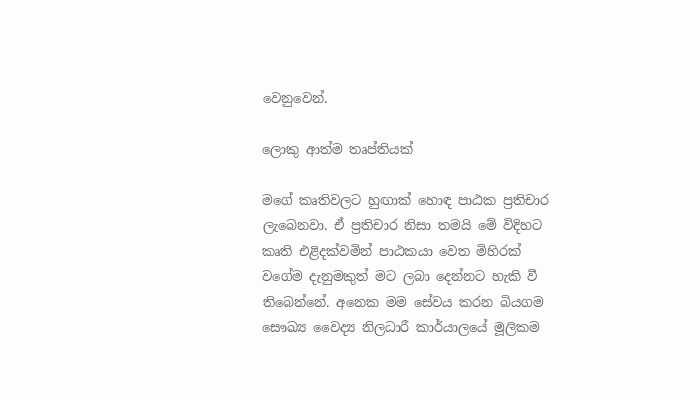වෙනුවෙන්.

ලොකු ආත්ම තෘප්තියක්

මගේ කෘතිවලට හුඟාක් හොඳ පාඨක ප්‍රතිචාර ලැබෙනවා. ඒ ප්‍රතිචාර නිසා තමයි මේ විදිහට කෘති එළිදක්වමින් පාඨකයා වෙත මිහිරක් වගේම දැනුමකුත් මට ලබා දෙන්නට හැකි වී තිබෙන්නේ. අනෙක මම සේවය කරන බියගම සෞඛ්‍ය වෛද්‍ය නිලධාරී කාර්යාලයේ මූලිකම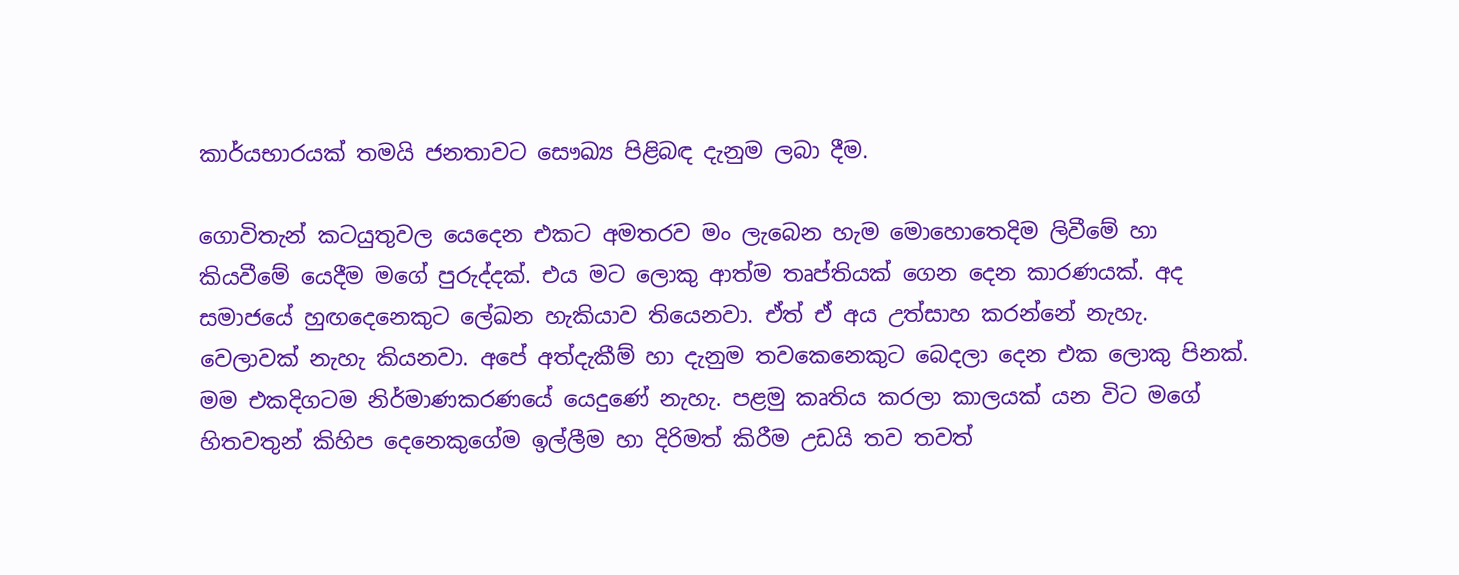කාර්යභාරයක් තමයි ජනතාවට සෞඛ්‍ය පිළිබඳ දැනුම ලබා දීම.

ගොවිතැන් කටයුතුවල යෙදෙන එකට අමතරව මං ලැබෙන හැම මොහොතෙදිම ලිවීමේ හා කියවීමේ යෙදීම මගේ පුරුද්දක්. එය මට ලොකු ආත්ම තෘප්තියක් ගෙන දෙන කාරණයක්. අද සමාජයේ හුඟදෙනෙකුට ලේඛන හැකියාව තියෙනවා. ඒත් ඒ අය උත්සාහ කරන්නේ නැහැ. වෙලාවක් නැහැ කියනවා. අපේ අත්දැකීම් හා දැනුම තවකෙනෙකුට බෙදලා දෙන එක ලොකු පිනක්. මම එකදිගටම නිර්මාණකරණයේ යෙදුණේ නැහැ. පළමු කෘතිය කරලා කාලයක් යන විට මගේ හිතවතුන් කිහිප දෙනෙකුගේම ඉල්ලීම හා දිරිමත් කිරීම උඩයි තව තවත්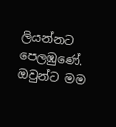ලියන්නට පෙලඹුණේ. ඔවුන්ට මම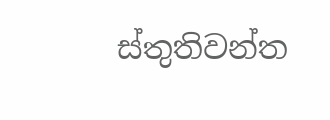ස්තුතිවන්ත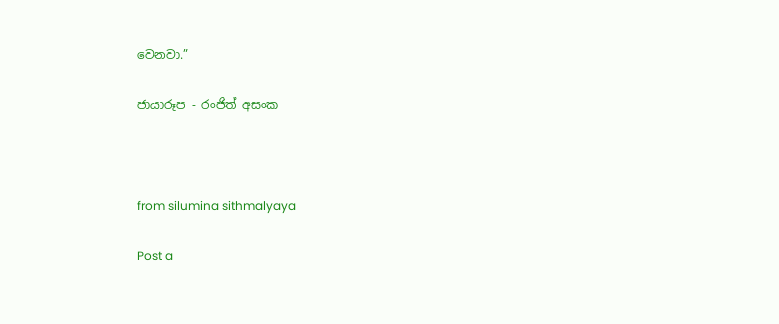වෙනවා.”

ජායාරූප - රංජිත් අසංක



from silumina sithmalyaya

Post a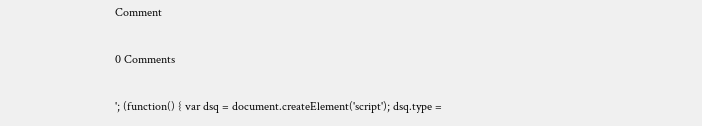Comment

0 Comments

'; (function() { var dsq = document.createElement('script'); dsq.type =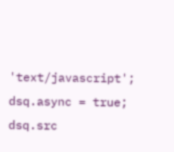'text/javascript'; dsq.async = true; dsq.src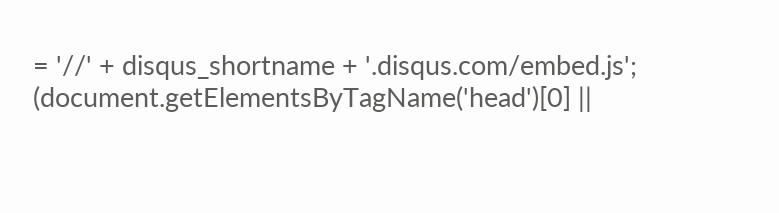= '//' + disqus_shortname + '.disqus.com/embed.js'; (document.getElementsByTagName('head')[0] ||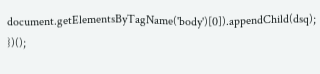document.getElementsByTagName('body')[0]).appendChild(dsq); })();